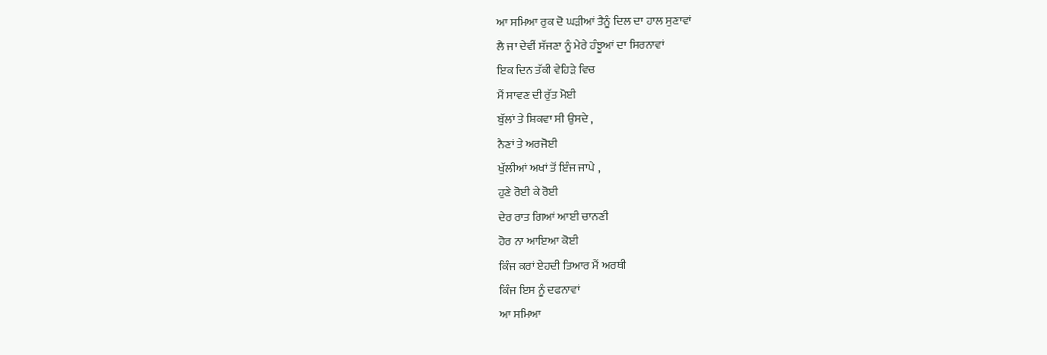ਆ ਸਮਿਆ ਰੁਕ ਦੋ ਘੜੀਆਂ ਤੈਨੂੰ ਦਿਲ ਦਾ ਹਾਲ ਸੁਣਾਵਾਂ
ਲੈ ਜਾ ਦੇਵੀਂ ਸੱਜਣਾ ਨੂੰ ਮੇਰੇ ਹੰਝੂਆਂ ਦਾ ਸਿਰਨਾਵਾਂ
ਇਕ ਦਿਨ ਤੱਕੀ ਵੇਹਿੜੇ ਵਿਚ
ਮੈਂ ਸਾਵਣ ਦੀ ਰੁੱਤ ਮੋਈ
ਬੁੱਲਾਂ ਤੇ ਸ਼ਿਕਵਾ ਸੀ ਉਸਦੇ ,
ਨੈਣਾਂ ਤੇ ਅਰਜੋਈ
ਖੁੱਲੀਆਂ ਅਖਾਂ ਤੋਂ ਇੰਜ ਜਾਪੇ ,
ਹੁਣੇ ਰੋਈ ਕੇ ਰੋਈ
ਦੇਰ ਰਾਤ ਗਿਆਂ ਆਈ ਚਾਨਣੀ
ਹੋਰ ਨਾ ਆਇਆ ਕੋਈ
ਕਿੰਜ ਕਰਾਂ ਏਹਦੀ ਤਿਆਰ ਮੈਂ ਅਰਥੀ
ਕਿੰਜ ਇਸ ਨੂੰ ਦਫਨਾਵਾਂ
ਆ ਸਮਿਆ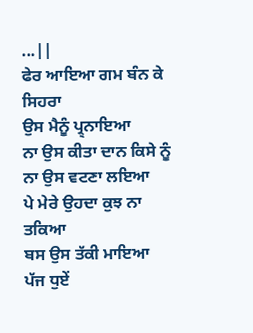...||
ਫੇਰ ਆਇਆ ਗਮ ਬੰਨ ਕੇ ਸਿਹਰਾ
ਉਸ ਮੈਨੂੰ ਪ੍ਰ੍ਨਾਇਆ
ਨਾ ਉਸ ਕੀਤਾ ਦਾਨ ਕਿਸੇ ਨੂੰ
ਨਾ ਉਸ ਵਟਣਾ ਲਇਆ
ਪੇ ਮੇਰੇ ਉਹਦਾ ਕੁਝ ਨਾ ਤਕਿਆ
ਬਸ ਉਸ ਤੱਕੀ ਮਾਇਆ
ਪੱਜ ਧੁਏਂ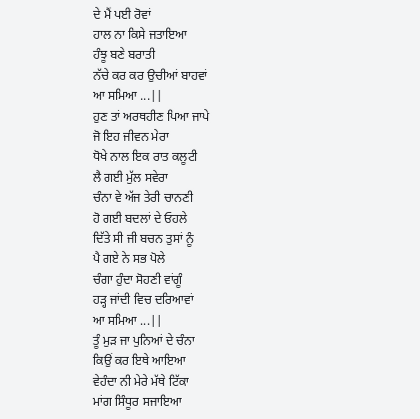ਦੇ ਮੈਂ ਪਈ ਰੋਵਾਂ
ਹਾਲ ਨਾ ਕਿਸੇ ਜਤਾਇਆ
ਹੰਝੂ ਬਣੇ ਬਰਾਤੀ
ਨੱਚੇ ਕਰ ਕਰ ਉਚੀਆਂ ਬਾਹਵਾਂ
ਆ ਸਮਿਆ ...||
ਹੁਣ ਤਾਂ ਅਰਥਹੀਣ ਪਿਆ ਜਾਪੇ
ਜੋ ਇਹ ਜੀਵਨ ਮੇਰਾ
ਧੋਖੇ ਨਾਲ ਇਕ ਰਾਤ ਕਲੂਟੀ
ਲੈ ਗਈ ਮੁੱਲ ਸਵੇਰਾ
ਚੰਨਾ ਵੇ ਅੱਜ ਤੇਰੀ ਚਾਨਣੀ
ਹੋ ਗਈ ਬਦਲਾਂ ਦੇ ਓਹਲੇ
ਦਿੱਤੇ ਸੀ ਜੀ ਬਚਨ ਤੁਸਾਂ ਨੂੰ
ਪੈ ਗਏ ਨੇ ਸਭ ਪੋਲੇ
ਚੰਗਾ ਹੁੰਦਾ ਸੋਹਣੀ ਵਾਂਗੂੰ
ਹੜ੍ਹ ਜਾਂਦੀ ਵਿਚ ਦਰਿਆਵਾਂ
ਆ ਸਮਿਆ ...||
ਤੂੰ ਮੁੜ ਜਾ ਪੁਨਿਆਂ ਦੇ ਚੰਨਾ
ਕਿਉਂ ਕਰ ਇਥੇ ਆਇਆ
ਵੇਹੰਦਾ ਨੀ ਮੇਰੇ ਮੱਥੇ ਟਿੱਕਾ
ਮਾਂਗ ਸਿੰਧੂਰ ਸਜਾਇਆ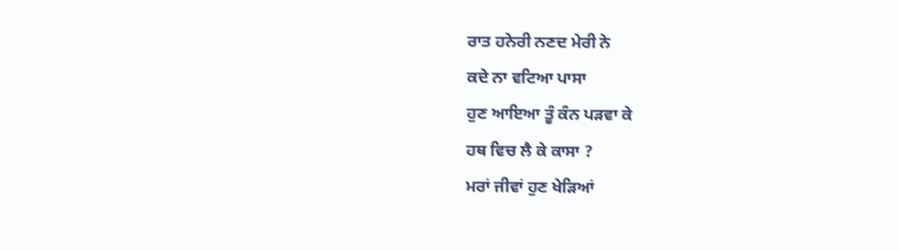ਰਾਤ ਹਨੇਰੀ ਨਣਦ ਮੇਰੀ ਨੇ
ਕਦੇ ਨਾ ਵਟਿਆ ਪਾਸਾ
ਹੁਣ ਆਇਆ ਤੂੰ ਕੰਨ ਪੜਵਾ ਕੇ
ਹਥ ਵਿਚ ਲੈ ਕੇ ਕਾਸਾ ?
ਮਰਾਂ ਜੀਵਾਂ ਹੁਣ ਖੇੜਿਆਂ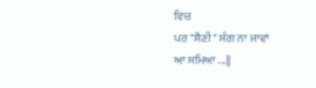ਵਿਚ
ਪਰ "ਸੈਣੀ" ਸੰਗ ਨਾ ਜਾਵਾਂ
ਆ ਸਮਿਆ ...||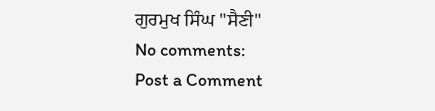ਗੁਰਮੁਖ ਸਿੰਘ "ਸੈਣੀ"
No comments:
Post a Comment